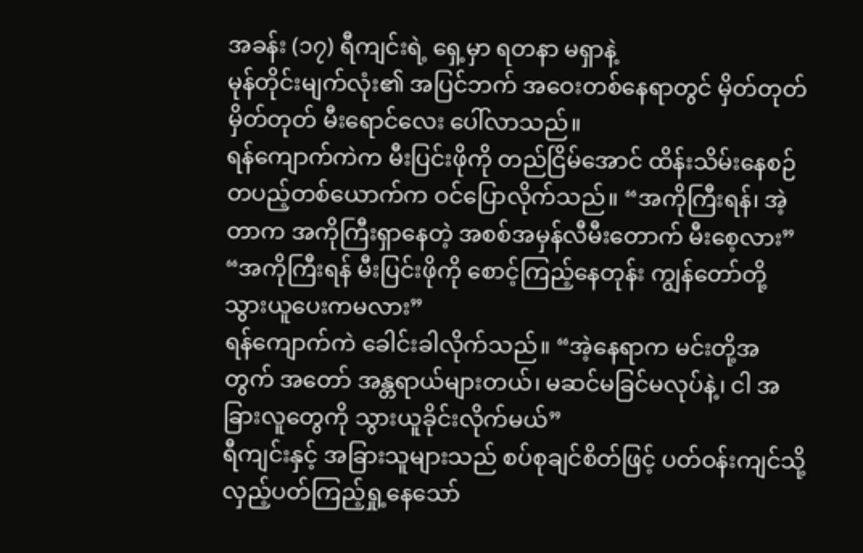အခန်း (၁၇) ရီကျင်းရဲ့ ရှေ့မှာ ရတနာ မရှာနဲ့
မုန်တိုင်းမျက်လုံး၏ အပြင်ဘက် အဝေးတစ်နေရာတွင် မှိတ်တုတ် မှိတ်တုတ် မီးရောင်လေး ပေါ်လာသည်။
ရန်ကျောက်ကဲက မီးပြင်းဖိုကို တည်ငြိမ်အောင် ထိန်းသိမ်းနေစဉ် တပည့်တစ်ယောက်က ဝင်ပြောလိုက်သည်။ “အကိုကြီးရန်၊ အဲ့တာက အကိုကြီးရှာနေတဲ့ အစစ်အမှန်လီမီးတောက် မီးစေ့လား”
“အကိုကြီးရန် မီးပြင်းဖိုကို စောင့်ကြည့်နေတုန်း ကျွန်တော်တို့ သွားယူပေးကမလား”
ရန်ကျောက်ကဲ ခေါင်းခါလိုက်သည်။ “အဲ့နေရာက မင်းတို့အတွက် အတော် အန္တရာယ်များတယ်၊ မဆင်မခြင်မလုပ်နဲ့၊ ငါ အခြားလူတွေကို သွားယူခိုင်းလိုက်မယ်”
ရီကျင်းနှင့် အခြားသူများသည် စပ်စုချင်စိတ်ဖြင့် ပတ်ဝန်းကျင်သို့ လှည့်ပတ်ကြည့်ရှု့နေသော်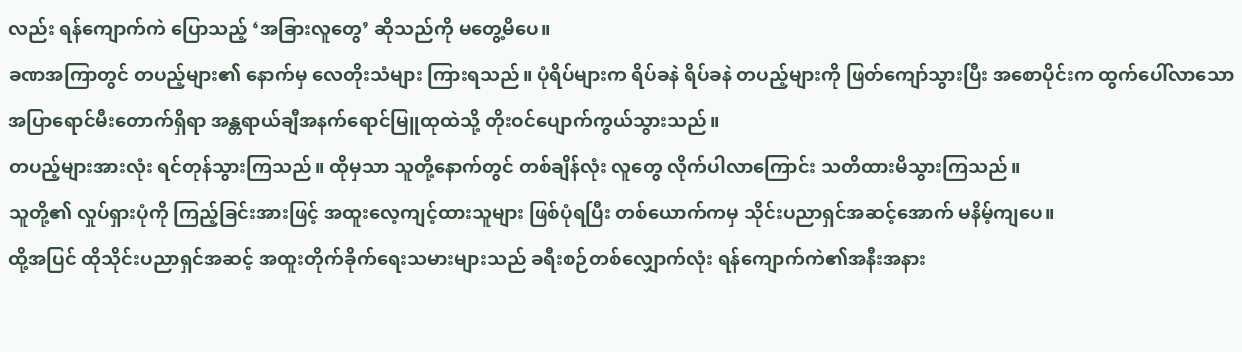လည်း ရန်ကျောက်ကဲ ပြောသည့် ‘အခြားလူတွေ’ ဆိုသည်ကို မတွေ့မိပေ။
ခဏအကြာတွင် တပည့်များ၏ နောက်မှ လေတိုးသံများ ကြားရသည်။ ပုံရိပ်များက ရိပ်ခနဲ ရိပ်ခနဲ တပည့်များကို ဖြတ်ကျော်သွားပြီး အစောပိုင်းက ထွက်ပေါ်လာသော အပြာရောင်မီးတောက်ရှိရာ အန္တရာယ်ချီအနက်ရောင်မြူထုထဲသို့ တိုးဝင်ပျောက်ကွယ်သွားသည်။
တပည့်များအားလုံး ရင်တုန်သွားကြသည်။ ထိုမှသာ သူတို့နောက်တွင် တစ်ချိန်လုံး လူတွေ လိုက်ပါလာကြောင်း သတိထားမိသွားကြသည်။
သူတို့၏ လှုပ်ရှားပုံကို ကြည့်ခြင်းအားဖြင့် အထူးလေ့ကျင့်ထားသူများ ဖြစ်ပုံရပြီး တစ်ယောက်ကမှ သိုင်းပညာရှင်အဆင့်အောက် မနိမ့်ကျပေ။
ထို့အပြင် ထိုသိုင်းပညာရှင်အဆင့် အထူးတိုက်ခိုက်ရေးသမားများသည် ခရီးစဉ်တစ်လျှောက်လုံး ရန်ကျောက်ကဲ၏အနီးအနား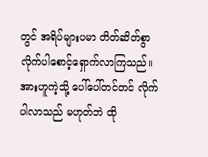တွင် အရိပ်များပမာ တိတ်ဆိတ်စွာ လိုက်ပါစောင့်ရှောက်လာကြသည်။
အားဟူကဲ့သို့ ပေါ်ပေါ်တင်တင် လိုက်ပါလာသည် မဟုတ်ဘဲ ထို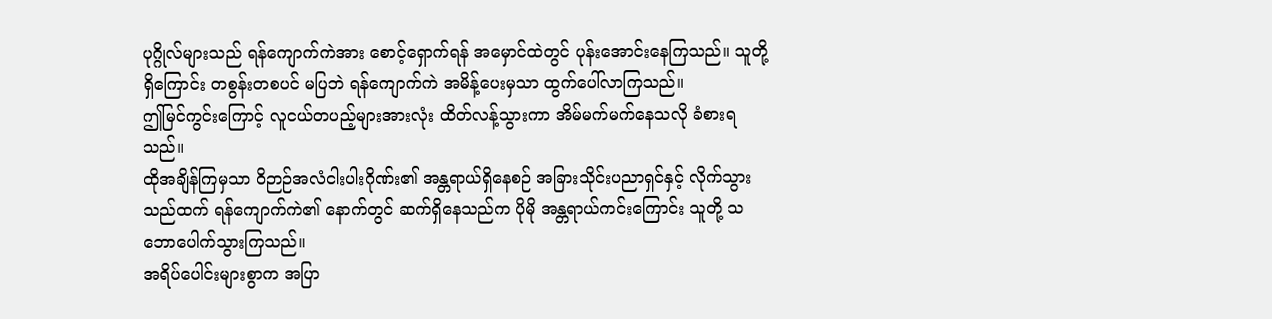ပုဂ္ဂိုလ်များသည် ရန်ကျောက်ကဲအား စောင့်ရှောက်ရန် အမှောင်ထဲတွင် ပုန်းအောင်းနေကြသည်။ သူတို့ရှိကြောင်း တစွန်းတစပင် မပြဘဲ ရန်ကျောက်ကဲ အမိန့်ပေးမှသာ ထွက်ပေါ်လာကြသည်။
ဤမြင်ကွင်းကြောင့် လူငယ်တပည့်များအားလုံး ထိတ်လန့်သွားကာ အိမ်မက်မက်နေသလို ခံစားရသည်။
ထိုအချိန်ကြမှသာ ဝိဉာဉ်အလံငါးပါးဂိုဏ်း၏ အန္တရာယ်ရှိနေစဉ် အခြားသိုင်းပညာရှင်နှင့် လိုက်သွားသည်ထက် ရန်ကျောက်ကဲ၏ နောက်တွင် ဆက်ရှိနေသည်က ပိုမို အန္တရာယ်ကင်းကြောင်း သူတို့ သဘောပေါက်သွားကြသည်။
အရိပ်ပေါင်းများစွာက အပြာ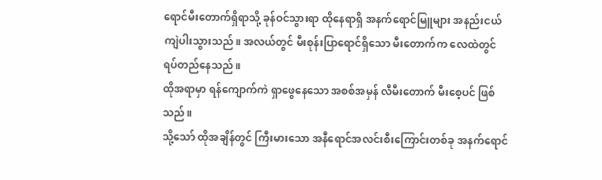ရောင်မီးတောက်ရှိရာသို့ ခုန်ဝင်သွားရာ ထိုနေရာရှိ အနက်ရောင်မြူများ အနည်းငယ် ကျဲပါးသွားသည်။ အလယ်တွင် မီးစုန်းပြာရောင်ရှိသော မီးတောက်က လေထဲတွင် ရပ်တည်နေသည်။
ထိုအရာမှာ ရန်ကျောက်ကဲ ရှာဖွေနေသော အစစ်အမှန် လီမီးတောက် မီးစေ့ပင် ဖြစ်သည်။
သို့သော် ထိုအချိန်တွင် ကြီးမားသော အနီရောင်အလင်းစီးကြောင်းတစ်ခု အနက်ရောင်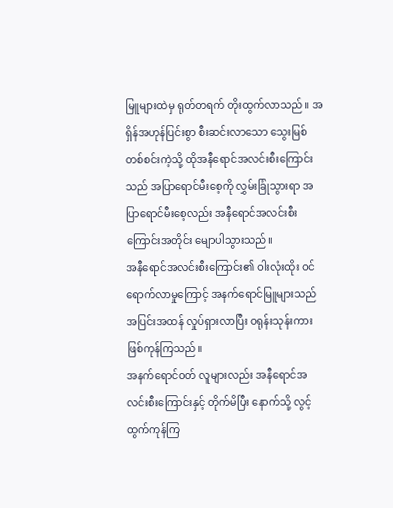မြူများထဲမှ ရုတ်တရက် တိုးထွက်လာသည်။ အရှိန်အဟုန်ပြင်းစွာ စီးဆင်းလာသော သွေးမြစ်တစ်စင်းကဲ့သို့ ထိုအနီရောင်အလင်းစီးကြောင်းသည် အပြာရောင်မီးစေ့ကို လွှမ်းခြုံသွားရာ အပြာရောင်မီးစေ့လည်း အနီရောင်အလင်းစီးကြောင်းအတိုင်း မျောပါသွားသည်။
အနီရောင်အလင်းစီးကြောင်း၏ ဝါးလုံးထိုး ဝင်ရောက်လာမှုကြောင့် အနက်ရောင်မြူများသည် အပြင်းအထန် လှုပ်ရှားလာပြီး ဝရုန်းသုန်းကား ဖြစ်ကုန်ကြသည်။
အနက်ရောင်ဝတ် လူများလည်း အနီရောင်အလင်းစီးကြောင်းနှင့် တိုက်မိပြီး နောက်သို့ လွင့်ထွက်ကုန်ကြ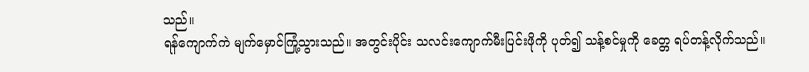သည်။
ရန်ကျောက်ကဲ မျက်မှောင်ကြုံ့သွားသည်။ အတွင်းပိုင်း သလင်းကျောက်မီးပြင်းဖိုကို ပုတ်၍ သန့်စင်မှုကို ခေတ္တ ရပ်တန့်လိုက်သည်။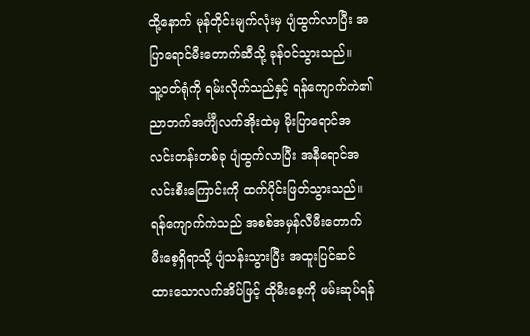ထို့နောက် မုန်တိုင်းမျက်လုံးမှ ပျံထွက်လာပြီး အပြာရောင်မီးတောက်ဆီသို့ ခုန်ဝင်သွားသည်။
သူ့ဝတ်ရုံကို ရမ်းလိုက်သည်နှင့် ရန်ကျောက်ကဲ၏ ညာဘက်အင်္ကျီလက်အိုးထဲမှ မိုးပြာရောင်အလင်းတန်းတစ်ခု ပျံထွက်လာပြီး အနီရောင်အလင်းစီးကြောင်းကို ထက်ပိုင်းဖြတ်သွားသည်။
ရန်ကျောက်ကဲသည် အစစ်အမှန်လီမီးတောက် မီးစေ့ရှိရာသို့ ပျံသန်းသွားပြီး အထူးပြင်ဆင်ထားသောလက်အိပ်ဖြင့် ထိုမီးစေ့ကို ဖမ်းဆုပ်ရန်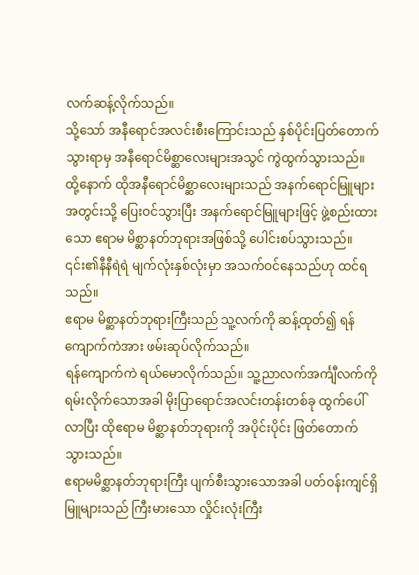လက်ဆန့်လိုက်သည်။
သို့သော် အနီရောင်အလင်းစီးကြောင်းသည် နှစ်ပိုင်းပြတ်တောက်သွားရာမှ အနီရောင်မိစ္ဆာလေးများအသွင် ကွဲထွက်သွားသည်။ ထို့နောက် ထိုအနီရောင်မိစ္ဆာလေးများသည် အနက်ရောင်မြူများအတွင်းသို့ ပြေးဝင်သွားပြီး အနက်ရောင်မြူများဖြင့် ဖွဲ့စည်းထားသော ဧရာမ မိစ္ဆာနတ်ဘုရားအဖြစ်သို့ ပေါင်းစပ်သွားသည်။ ၎င်း၏နီနီရဲရဲ မျက်လုံးနှစ်လုံးမှာ အသက်ဝင်နေသည်ဟု ထင်ရသည်။
ဧရာမ မိစ္ဆာနတ်ဘုရားကြီးသည် သူ့လက်ကို ဆန့်ထုတ်၍ ရန်ကျောက်ကဲအား ဖမ်းဆုပ်လိုက်သည်။
ရန်ကျောက်ကဲ ရယ်မောလိုက်သည်။ သူ့ညာလက်အင်္ကျီလက်ကို ရမ်းလိုက်သောအခါ မိုးပြာရောင်အလင်းတန်းတစ်ခု ထွက်ပေါ်လာပြီး ထိုဧရာမ မိစ္ဆာနတ်ဘုရားကို အပိုင်းပိုင်း ဖြတ်တောက်သွားသည်။
ဧရာမမိစ္ဆာနတ်ဘုရားကြီး ပျက်စီးသွားသောအခါ ပတ်ဝန်းကျင်ရှိ မြူများသည် ကြီးမားသော လှိုင်းလုံးကြီး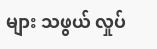များ သဖွယ် လှုပ်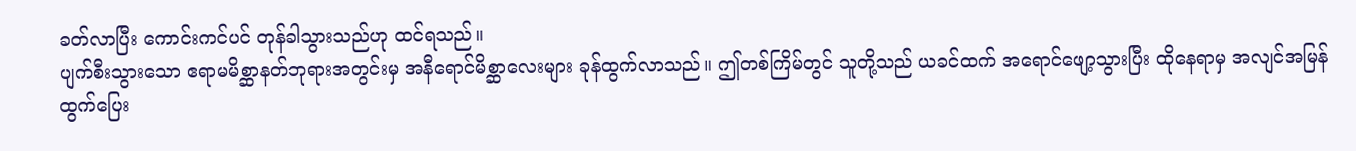ခတ်လာပြီး ကောင်းကင်ပင် တုန်ခါသွားသည်ဟု ထင်ရသည်။
ပျက်စီးသွားသော ဧရာမမိစ္ဆာနတ်ဘုရားအတွင်းမှ အနီရောင်မိစ္ဆာလေးများ ခုန်ထွက်လာသည်။ ဤတစ်ကြိမ်တွင် သူတို့သည် ယခင်ထက် အရောင်ဖျော့သွားပြီး ထိုနေရာမှ အလျင်အမြန် ထွက်ပြေး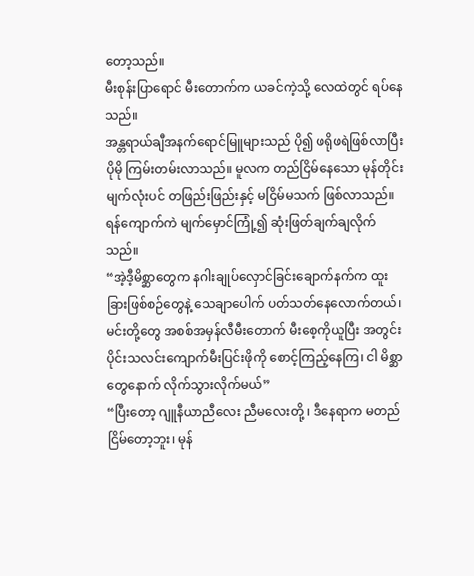တော့သည်။
မီးစုန်းပြာရောင် မီးတောက်က ယခင်ကဲ့သို့ လေထဲတွင် ရပ်နေသည်။
အန္တရာယ်ချီအနက်ရောင်မြူများသည် ပို၍ ဖရိုဖရဲဖြစ်လာပြီး ပိုမို ကြမ်းတမ်းလာသည်။ မူလက တည်ငြိမ်နေသော မုန်တိုင်းမျက်လုံးပင် တဖြည်းဖြည်းနှင့် မငြိမ်မသက် ဖြစ်လာသည်။
ရန်ကျောက်ကဲ မျက်မှောင်ကြုံ့၍ ဆုံးဖြတ်ချက်ချလိုက်သည်။
“အဲ့ဒီ့မိစ္ဆာတွေက နဂါးချုပ်လှောင်ခြင်းချောက်နက်က ထူးခြားဖြစ်စဉ်တွေနဲ့ သေချာပေါက် ပတ်သတ်နေလောက်တယ်၊ မင်းတို့တွေ အစစ်အမှန်လီမီးတောက် မီးစေ့ကိုယူပြီး အတွင်းပိုင်းသလင်းကျောက်မီးပြင်းဖိုကို စောင့်ကြည့်နေကြ၊ ငါ မိစ္ဆာတွေနောက် လိုက်သွားလိုက်မယ်”
“ပြီးတော့ ဂျူနီယာညီလေး ညီမလေးတို့ ၊ ဒီနေရာက မတည်ငြိမ်တော့ဘူး၊ မုန်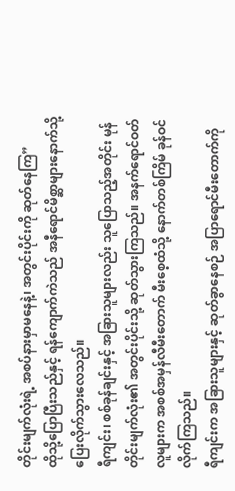တိုင်းမျက်လုံးရဲ့ အစပ်နားမှာမနေနဲ့၊ အတွင်းပိုင်းကို ဆုတ်နေကြ”
ထိုသို့ပြောပြီးသည်နှင့် ရန်ကျောက်ကဲသည် အနီရောင်မိစ္ဆာများနောက်သို့ ပြေးလိုက်သွားလေသည်။
ရီကျင်း၊ စစ်ခုန်ချင်းနှင့် အခြားသူများလည်း သူပြောသည့်အတိုင်း မုန်တိုင်းမျက်လုံး၏ အတွင်းပိုင်းသို့ ဆုတ်သွားကြသည်။ အနက်ရောင်ဝတ်လူများက အစစ်အမှန်လီမီးတောက် မီးစေ့ထံသို့ နောက်တစ်ကြိမ် ခုန်ဝင်လိုက်ကြသည်။
ရီကျင်းက အခြားသူများနှင့် ဆုတ်ခွာနေစဉ် အပြာရောင်မီးတောက်ကို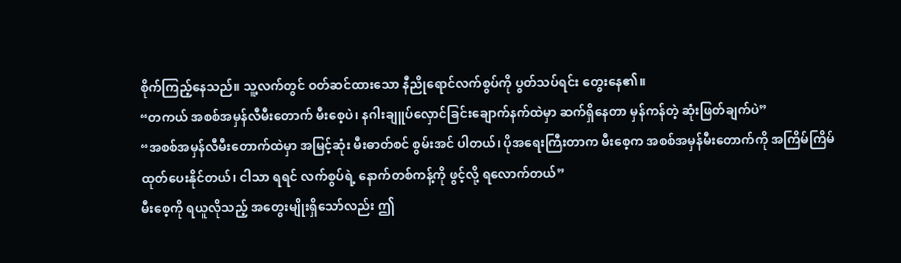စိုက်ကြည့်နေသည်။ သူ့လက်တွင် ဝတ်ဆင်ထားသော နီညိုရောင်လက်စွပ်ကို ပွတ်သပ်ရင်း တွေးနေ၏။
“တကယ် အစစ်အမှန်လီမီးတောက် မီးစေ့ပဲ၊ နဂါးချူပ်လှောင်ခြင်းချောက်နက်ထဲမှာ ဆက်ရှိနေတာ မှန်ကန်တဲ့ ဆုံးဖြတ်ချက်ပဲ”
“အစစ်အမှန်လီမီးတောက်ထဲမှာ အမြင့်ဆုံး မီးဓာတ်စင် စွမ်းအင် ပါတယ်၊ ပိုအရေးကြီးတာက မီးစေ့က အစစ်အမှန်မီးတောက်ကို အကြိမ်ကြိမ် ထုတ်ပေးနိုင်တယ်၊ ငါသာ ရရင် လက်စွပ်ရဲ့ နောက်တစ်ကန့်ကို ဖွင့်လို့ ရလောက်တယ်”
မီးစေ့ကို ရယူလိုသည့် အတွေးမျိုးရှိသော်လည်း ဤ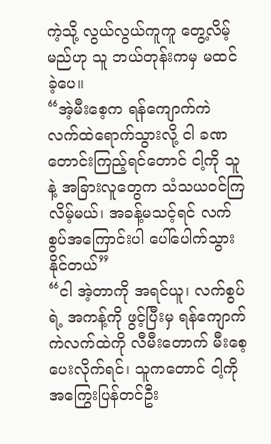ကဲ့သို့ လွယ်လွယ်ကူကူ တွေ့လိမ့်မည်ဟု သူ ဘယ်တုန်းကမှ မထင်ခဲ့ပေ။
“အဲ့မီးစေ့က ရန်ကျောက်ကဲ လက်ထဲရောက်သွားလို့ ငါ ခဏ တောင်းကြည့်ရင်တောင် ငါ့ကို သူနဲ့ အခြားလူတွေက သံသယဝင်ကြလိမ့်မယ်၊ အခန့်မသင့်ရင် လက်စွပ်အကြောင်းပါ ပေါ်ပေါက်သွားနိုင်တယ်”
“ငါ အဲ့တာကို အရင်ယူ၊ လက်စွပ်ရဲ့ အကန့်ကို ဖွင့်ပြီးမှ ရန်ကျောက်ကဲလက်ထဲကို လီမီးတောက် မီးစေ့ ပေးလိုက်ရင်၊ သူကတောင် ငါ့ကို အကြွေးပြန်တင်ဦး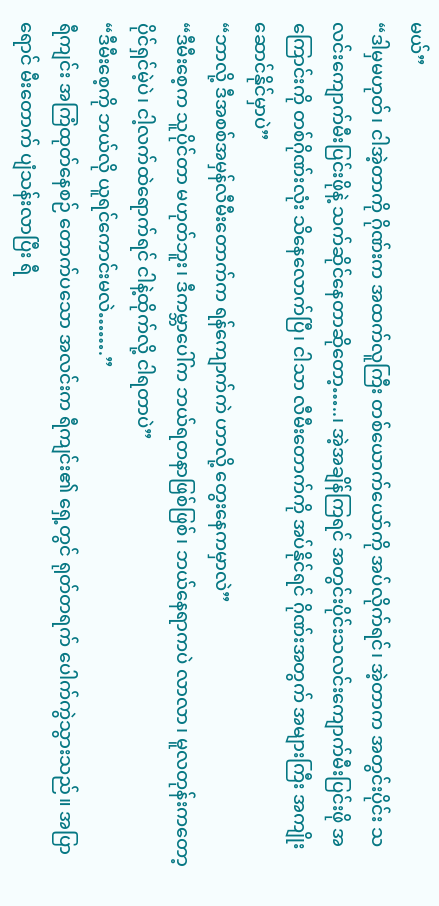မယ်”
“ဒါမှမဟုတ်၊ ငါအဲ့တာကို ဂိုဏ်းက အထက်လူကြီး တစ်ယောက်ယော်ကို အပ်လိုက်ရင်၊ အဲ့တာက အတွင်းပိုင်း သလင်းကျောက်မီးပြင်းဖိုနဲ့ သက်ဆိုင်နေတာဆိုတော့…..၊ အဲ့အချိန်ကြရင် အတွင်းပိုင်းသလင်းကျောက်မီးပြင်းဖို အကြောင်းကို တစ်ဂိုဏ်းလုံး သိနေလောက်ပြီ၊ ငါသာ လီမီးတောက်ကို အပ်နိုင်ရင် ဂိုဏ်းအတွက် အများကြီး အကျိုးဆောင်နိုင်မှာပဲ”
“ဘာလို့ ဒီအစစ်အမှန်လီမီးတောက်က ရန်ကျောက်ကဲ ဟာလို့ တွေးနေကမှာလဲ”
“ဒီမီးစေ့က သူပိုင်တာ မဟုတ်ဘူး၊ ဒီကမ္ဘာပေါ်က ဘယ်ရတနာဖြစ်ဖြစ်၊ ဘယ်နေရာကပဲ လာလာ၊ မူလတုန်းကတော့ ပိုင်ရှင်မဲ့ပဲ၊ ငါ့လက်ထဲရောက်ရင် ငါနဲ့ထိုက်လို့ ငါရတာပဲ”
“ဒီမီးစေ့ကို ဘယ်လို ယူရင်ကောင်းမလဲ…….”
ရီကျင်း အကြံထုတ်နေစဉ် တောက်ပသော အလင်းက ရီကျင်း၏ ရှေ့တွင် ရုတ်တရက် ပေါက်ကွဲသွားသည်။ အပြာရောင် မီးတောက် ပျံသန်းလာပြီး ရီ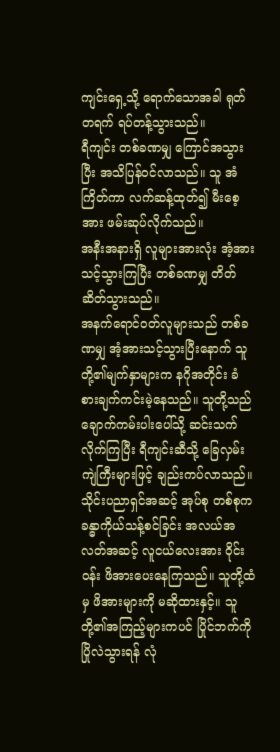ကျင်းရှေ့သို့ ရောက်သောအခါ ရုတ်တရက် ရပ်တန့်သွားသည်။
ရီကျင်း တစ်ခဏမျှ ကြောင်အသွားပြီး အသိပြန်ဝင်လာသည်။ သူ အံကြိတ်ကာ လက်ဆန့်ထုတ်၍ မီးစေ့အား ဖမ်းဆုပ်လိုက်သည်။
အနီးအနားရှိ လူများအားလုံး အံ့အားသင့်သွားကြပြီး တစ်ခဏမျှ တိတ်ဆိတ်သွားသည်။
အနက်ရောင်ဝတ်လူများသည် တစ်ခဏမျှ အံ့အားသင့်သွားပြီးနောက် သူတို့၏မျက်နှာများက နဂိုအတိုင်း ခံစားချက်ကင်းမဲ့နေသည်။ သူတို့သည် ချောက်ကမ်းပါးပေါ်သို့ ဆင်းသက်လိုက်ကြပြီး ရီကျင်းဆီသို့ ခြေလှမ်းကျဲကြီးများဖြင့် ချည်းကပ်လာသည်။
သိုင်းပညာရှင်အဆင့် အုပ်စု တစ်စုက ခန္ဓာကိုယ်သန့်စင်ခြင်း အလယ်အလတ်အဆင့် လူငယ်လေးအား ဝိုင်းဝန်း ဖိအားပေးနေကြသည်။ သူတို့ထံမှ ဖိအားများကို မဆိုထားနှင့်။ သူတို့၏အကြည့်များကပင် ပြိုင်ဘက်ကို ပြိုလဲသွားရန် လုံ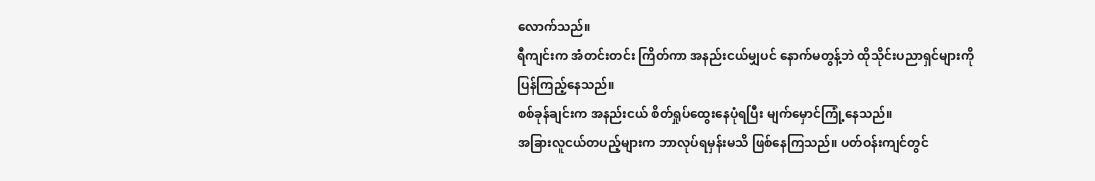လောက်သည်။
ရီကျင်းက အံတင်းတင်း ကြိတ်ကာ အနည်းငယ်မျှပင် နောက်မတွန့်ဘဲ ထိုသိုင်းပညာရှင်များကို ပြန်ကြည့်နေသည်။
စစ်ခုန်ချင်းက အနည်းငယ် စိတ်ရှုပ်ထွေးနေပုံရပြီး မျက်မှောင်ကြုံ့နေသည်။
အခြားလူငယ်တပည့်များက ဘာလုပ်ရမှန်းမသိ ဖြစ်နေကြသည်။ ပတ်ဝန်းကျင်တွင်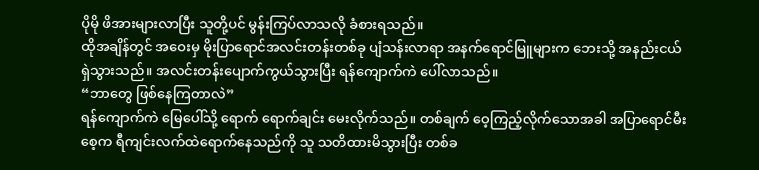ပိုမို ဖိအားများလာပြီး သူတို့ပင် မွန်းကြပ်လာသလို ခံစားရသည်။
ထိုအချိန်တွင် အဝေးမှ မိုးပြာရောင်အလင်းတန်းတစ်ခု ပျံသန်းလာရာ အနက်ရောင်မြူများက ဘေးသို့ အနည်းငယ်ရှဲသွားသည်။ အလင်းတန်းပျောက်ကွယ်သွားပြီး ရန်ကျောက်ကဲ ပေါ်လာသည်။
“ဘာတွေ ဖြစ်နေကြတာလဲ”
ရန်ကျောက်ကဲ မြေပေါ်သို့ ရောက် ရောက်ချင်း မေးလိုက်သည်။ တစ်ချက် ဝေ့ကြည့်လိုက်သောအခါ အပြာရောင်မီးစေ့က ရီကျင်းလက်ထဲရောက်နေသည်ကို သူ သတိထားမိသွားပြီး တစ်ခ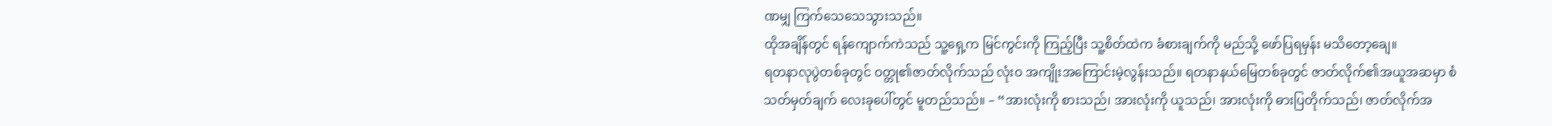ဏမျှ ကြက်သေသေသွားသည်။
ထိုအချိန်တွင် ရန်ကျောက်ကဲသည် သူ့ရှေ့က မြင်ကွင်းကို ကြည့်ပြီး သူ့စိတ်ထဲက ခံစားချက်ကို မည်သို့ ဖော်ပြရမှန်း မသိတော့ချေ။
ရတနာလုပွဲတစ်ခုတွင် ဝတ္တု၏ဇာတ်လိုက်သည် လုံးဝ အကျိုးအကြောင်းမဲ့လွန်းသည်။ ရတနာနယ်မြေတစ်ခုတွင် ဇာတ်လိုက်၏အယူအဆမှာ စံသတ်မှတ်ချက် လေးခုပေါ်တွင် မူတည်သည်။ – “အားလုံးကို စားသည်၊ အားလုံးကို ယူသည်၊ အားလုံးကို ဓားပြတိုက်သည်၊ ဇာတ်လိုက်အ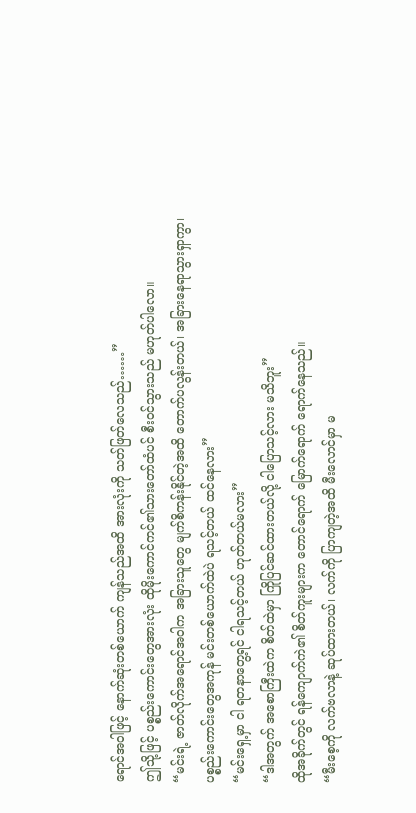ရောင်အဝါဖြင့် နောက်ဆုံးတစ်ယောက် ကျန်သည်အထိ အားလုံးကို သတ်ဖြတ်လေသည်……”
ဤသို့ဖြင့် ပစ္စည်းကောင်းတွေအားလုံး ထိုမိုးကောင်ကင်၏သားတော်ထံပင် စီးဝင်သွားသည် မဟုတ်ပါလော။
“မင်းရဲ့ ဇာတ်လိုက်အရောင်အဝါက အခြားသူတွေ မျက်စိကန်းနိုင်တဲ့အထိ တောက်ပလွန်းတယ်၊ အခြားနေရာသွားရှာကွာ၊ ပစ္စည်းကောင်းတွေအကုန် မင်းတစ်ယောက်ထဲပဲ ရသင့်တယ် ထင်နေလား”
“မင်းရှေ့မှာ ငါ ရတနာတွေ့ရင် ငါရသင့်တယ် ဟုတ်တယ်မလား”
“ဒါအတွက် အစောကြီးထဲက စိတ်ထဲမှာ ကြိုပြင်ဆင်ထားတယ်လို့ ငါပြောသင့်လား မသိဘူး”
ထိုအခိုက်တွင် ရန်ကျောက်ကဲ၏ စိတ်ကူးများက တောင်ရောက် မြောက်ရောက် ရောက်နေသည်။
“မီးစေ့ကို လက်ဗလာနဲ့ ဆုပ်ထားတယ်၊ လက်ကို ပြာကျတဲ့အထိ မီးလောင်မှာ မ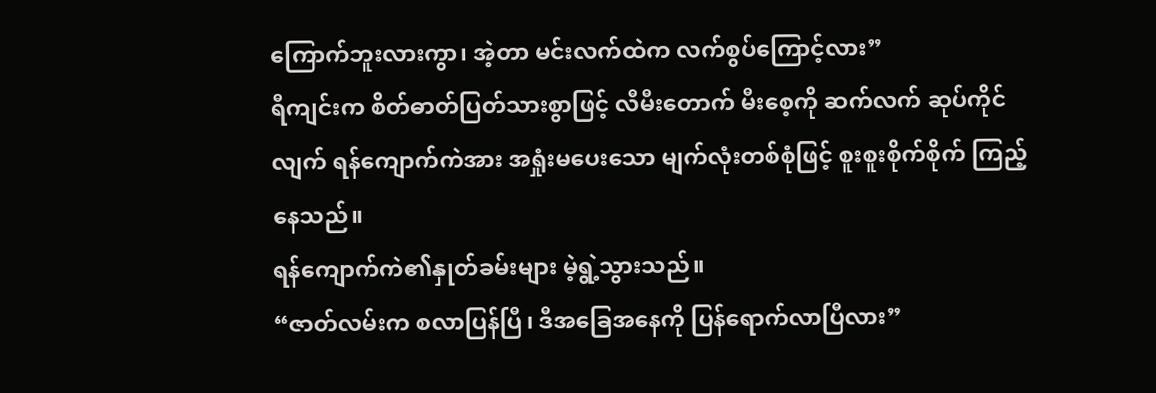ကြောက်ဘူးလားကွာ၊ အဲ့တာ မင်းလက်ထဲက လက်စွပ်ကြောင့်လား”
ရီကျင်းက စိတ်ဓာတ်ပြတ်သားစွာဖြင့် လီမီးတောက် မီးစေ့ကို ဆက်လက် ဆုပ်ကိုင်လျက် ရန်ကျောက်ကဲအား အရှုံးမပေးသော မျက်လုံးတစ်စုံဖြင့် စူးစူးစိုက်စိုက် ကြည့်နေသည်။
ရန်ကျောက်ကဲ၏နှုတ်ခမ်းများ မဲ့ရွဲ့သွားသည်။
“ဇာတ်လမ်းက စလာပြန်ပြီ၊ ဒီအခြေအနေကို ပြန်ရောက်လာပြီလား”